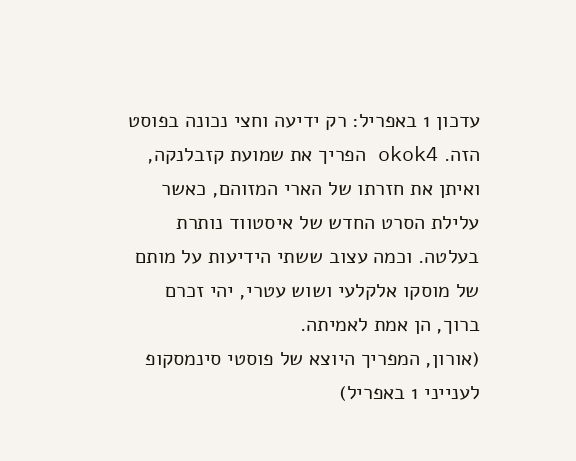עדכון 1 באפריל: רק ידיעה וחצי נכונה בפוסט הזה. okok4 הפריך את שמועת קזבלנקה, ואיתן את חזרתו של הארי המזוהם, כאשר עלילת הסרט החדש של איסטווד נותרת בעלטה. וכמה עצוב ששתי הידיעות על מותם של מוסקו אלקלעי ושוש עטרי, יהי זכרם ברוך, הן אמת לאמיתה.
(אורון, המפריך היוצא של פוסטי סינמסקופ לענייני 1 באפריל)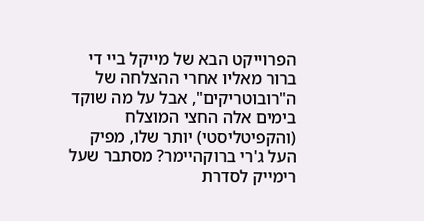הפרוייקט הבא של מייקל ביי די ברור מאליו אחרי ההצלחה של ה"רובוטריקים", אבל על מה שוקד בימים אלה החצי המוצלח (והקפיטליסטי) יותר שלו, מפיק העל ג'רי ברוקהיימר? מסתבר שעל רימייק לסדרת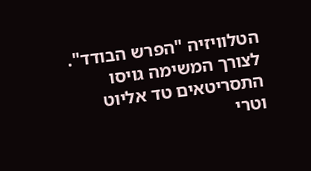הטלוויזיה "הפרש הבודד". לצורך המשימה גויסו התסריטאים טד אליוט וטרי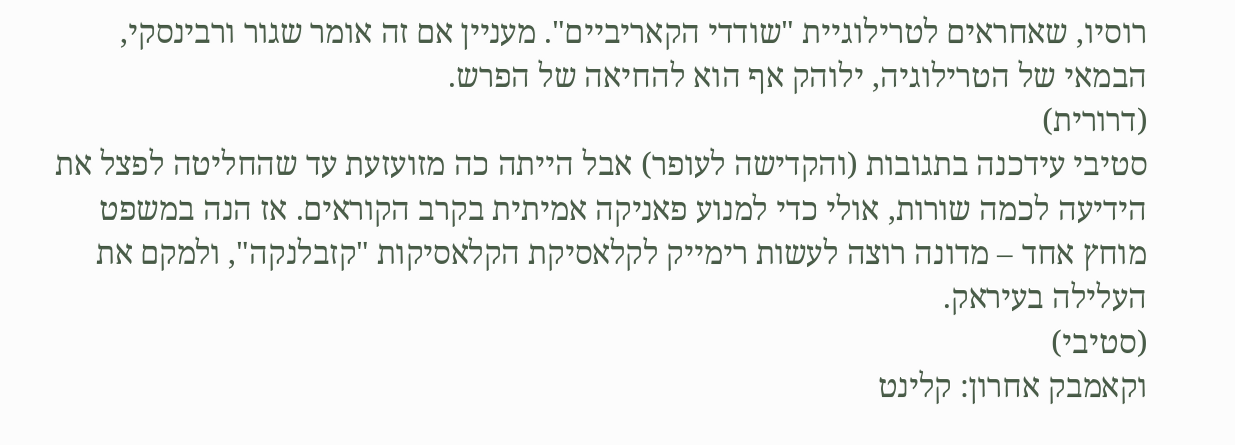רוסיו, שאחראים לטרילוגיית "שודדי הקאריביים". מעניין אם זה אומר שגור ורבינסקי, הבמאי של הטרילוגיה, ילוהק אף הוא להחיאה של הפרש.
(דרורית)
סטיבי עידכנה בתגובות (והקדישה לעופר) אבל הייתה כה מזועזעת עד שהחליטה לפצל את הידיעה לכמה שורות, אולי כדי למנוע פאניקה אמיתית בקרב הקוראים. אז הנה במשפט מוחץ אחד – מדונה רוצה לעשות רימייק לקלאסיקת הקלאסיקות "קזבלנקה", ולמקם את העלילה בעיראק.
(סטיבי)
וקאמבק אחרון: קלינט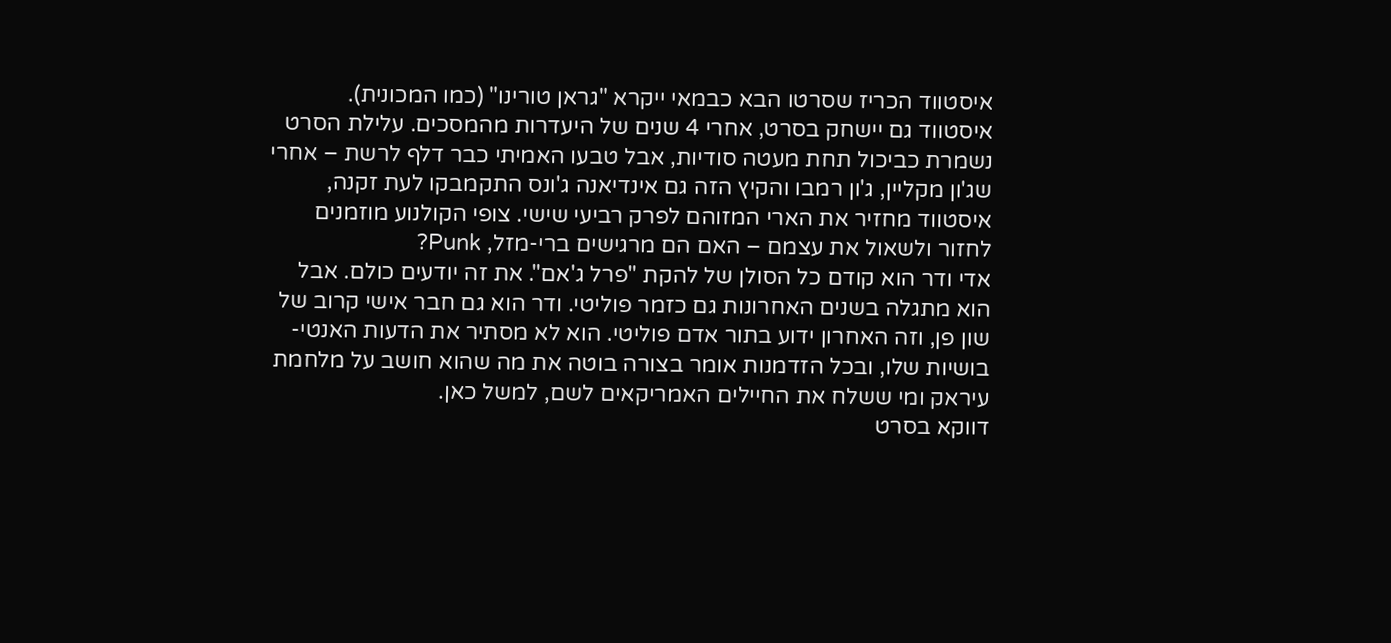איסטווד הכריז שסרטו הבא כבמאי ייקרא "גראן טורינו" (כמו המכונית). איסטווד גם יישחק בסרט, אחרי 4 שנים של היעדרות מהמסכים. עלילת הסרט נשמרת כביכול תחת מעטה סודיות, אבל טבעו האמיתי כבר דלף לרשת – אחרי שג'ון מקליין, ג'ון רמבו והקיץ הזה גם אינדיאנה ג'ונס התקמבקו לעת זקנה, איסטווד מחזיר את הארי המזוהם לפרק רביעי שישי. צופי הקולנוע מוזמנים לחזור ולשאול את עצמם – האם הם מרגישים ברי-מזל, Punk?
אדי ודר הוא קודם כל הסולן של להקת "פרל ג'אם". את זה יודעים כולם. אבל הוא מתגלה בשנים האחרונות גם כזמר פוליטי. ודר הוא גם חבר אישי קרוב של שון פן, וזה האחרון ידוע בתור אדם פוליטי. הוא לא מסתיר את הדעות האנטי-בושיות שלו, ובכל הזדמנות אומר בצורה בוטה את מה שהוא חושב על מלחמת עיראק ומי ששלח את החיילים האמריקאים לשם, למשל כאן.
דווקא בסרט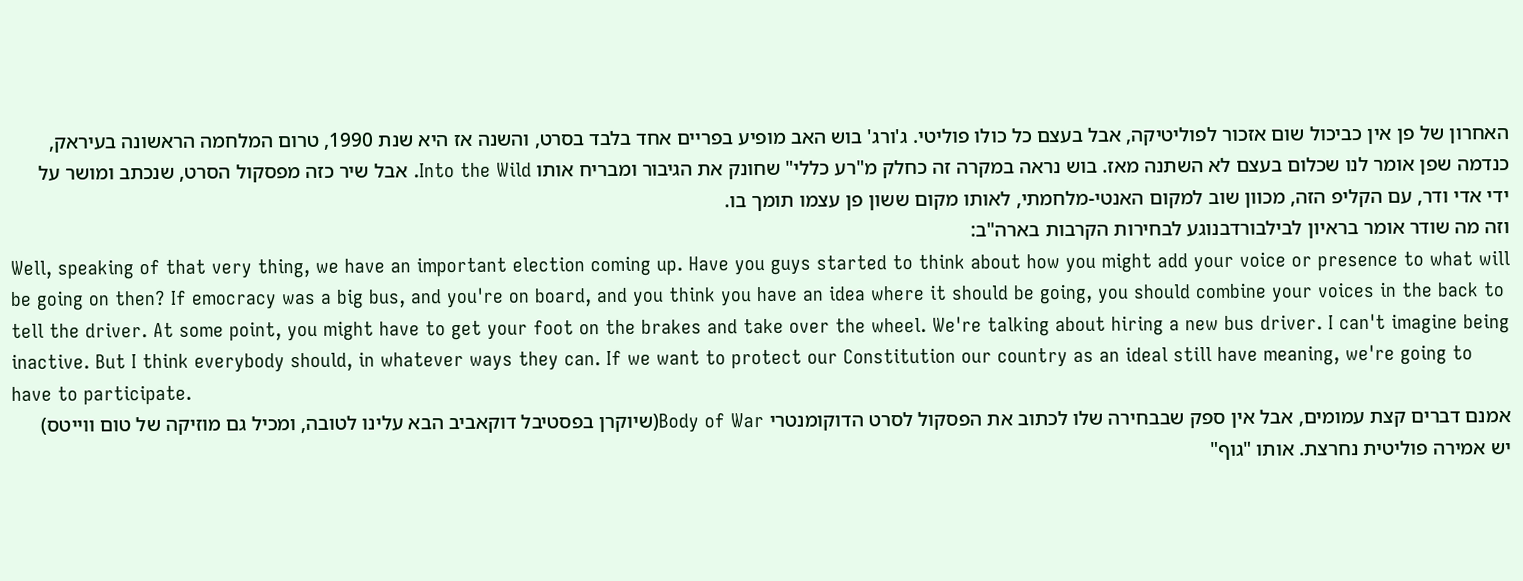האחרון של פן אין כביכול שום אזכור לפוליטיקה, אבל בעצם כל כולו פוליטי. ג'ורג' בוש האב מופיע בפריים אחד בלבד בסרט, והשנה אז היא שנת 1990, טרום המלחמה הראשונה בעיראק, כנדמה שפן אומר לנו שכלום בעצם לא השתנה מאז. בוש נראה במקרה זה כחלק מ"רע כללי" שחונק את הגיבור ומבריח אותו Into the Wild. אבל שיר כזה מפסקול הסרט, שנכתב ומושר על ידי אדי ודר, עם הקליפ הזה, מכוון שוב למקום האנטי-מלחמתי, לאותו מקום ששון פן עצמו תומך בו.
וזה מה שודר אומר בראיון לבילבורדבנוגע לבחירות הקרבות בארה"ב:
Well, speaking of that very thing, we have an important election coming up. Have you guys started to think about how you might add your voice or presence to what will be going on then? If emocracy was a big bus, and you're on board, and you think you have an idea where it should be going, you should combine your voices in the back to tell the driver. At some point, you might have to get your foot on the brakes and take over the wheel. We're talking about hiring a new bus driver. I can't imagine being inactive. But I think everybody should, in whatever ways they can. If we want to protect our Constitution our country as an ideal still have meaning, we're going to have to participate.
אמנם דברים קצת עמומים, אבל אין ספק שבבחירה שלו לכתוב את הפסקול לסרט הדוקומנטרי Body of War(שיוקרן בפסטיבל דוקאביב הבא עלינו לטובה, ומכיל גם מוזיקה של טום ווייטס) יש אמירה פוליטית נחרצת. אותו "גוף"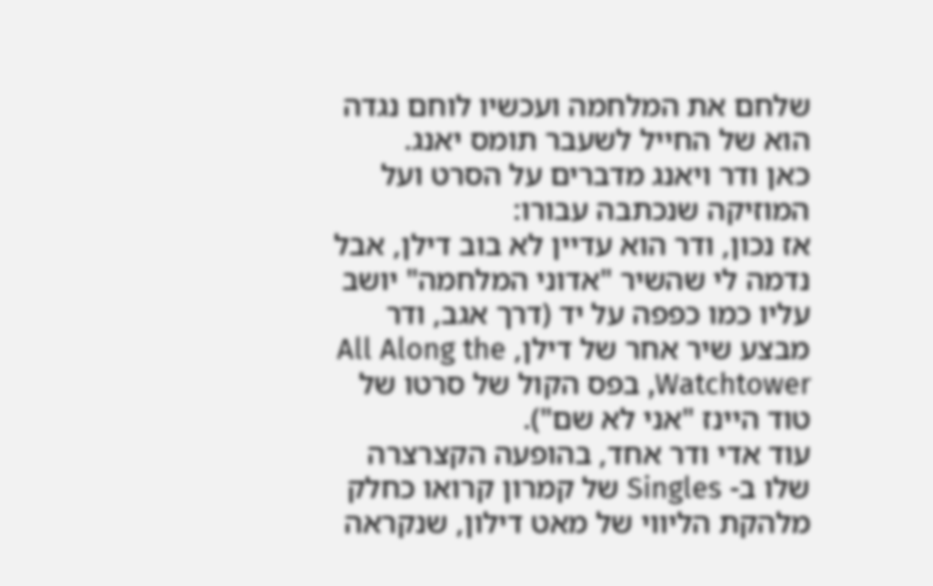שלחם את המלחמה ועכשיו לוחם נגדה הוא של החייל לשעבר תומס יאנג.
כאן ודר ויאנג מדברים על הסרט ועל המוזיקה שנכתבה עבורו:
אז נכון, ודר הוא עדיין לא בוב דילן, אבל נדמה לי שהשיר "אדוני המלחמה" יושב עליו כמו כפפה על יד (דרך אגב, ודר מבצע שיר אחר של דילן, All Along the Watchtower, בפס הקול של סרטו של טוד היינז "אני לא שם").
עוד אדי ודר אחד, בהופעה הקצרצרה שלו ב- Singles של קמרון קרואו כחלק מלהקת הליווי של מאט דילון, שנקראה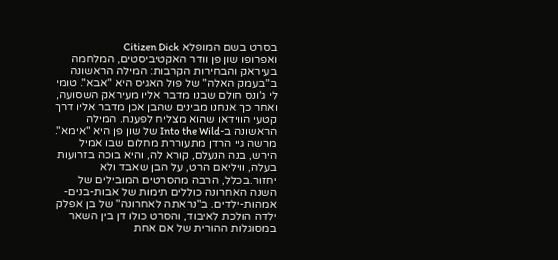בסרט בשם המופלא Citizen Dick
ואפרופו שון פן וודר האקטיביסטים, המלחמה בעיראק והבחירות הקרבות: המילה הראשונה ב"בעמק האלה" של פול האגיס היא "אבא". טומי לי ג'ונס חולם שבנו מדבר אליו מעיראק השסועה, ואחר כך אנחנו מבינים שהבן אכן מדבר אליו דרך קטעי הווידאו שהוא מצליח לפענח. המילה הראשונה ב-Into the Wild של שון פן היא "אימא". מרשה גיי הרדן מתעוררת מחלום שבו אמיל הירש, בנה הנעלם, קורא לה, והיא בוכה בזרועות בעלה, וויליאם הרט, על הבן שאבד ולא יחזור.בכלל, הרבה מהסרטים המובילים של השנה האחרונה כוללים תימות של אבות-בנים-אמהות-ילדים. ב"נראתה לאחרונה" של בן אפלק ילדה הולכת לאיבוד, והסרט כולו דן בין השאר במסוגלות ההורית של אם אחת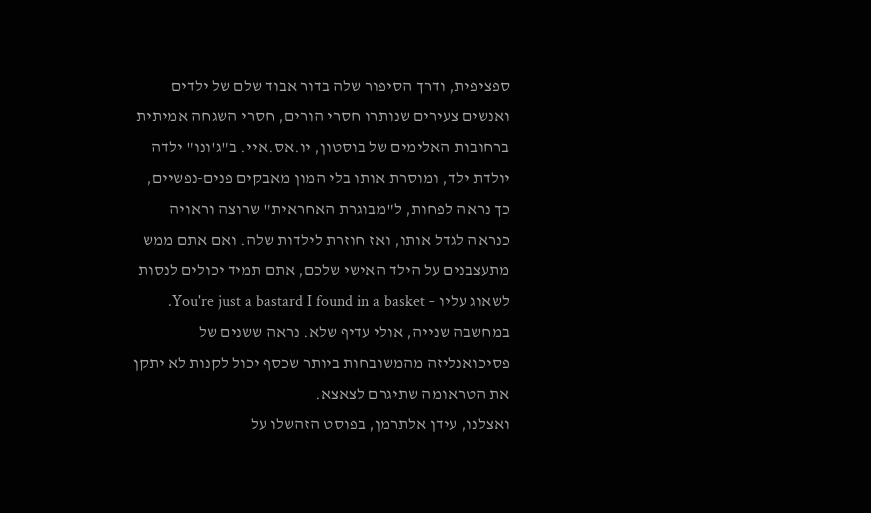ספציפית, ודרך הסיפור שלה בדור אבוד שלם של ילדים ואנשים צעירים שנותרו חסרי הורים, חסרי השגחה אמיתית ברחובות האלימים של בוסטון, יו.אס.איי. ב"ג'ונו" ילדה יולדת ילד, ומוסרת אותו בלי המון מאבקים פנים-נפשיים, כך נראה לפחות, ל"מבוגרת האחראית" שרוצה וראויה כנראה לגדל אותו, ואז חוזרת לילדות שלה. ואם אתם ממש מתעצבנים על הילד האישי שלכם, אתם תמיד יכולים לנסות לשאוג עליו – You're just a bastard I found in a basket. במחשבה שנייה, אולי עדיף שלא. נראה ששנים של פסיכואנליזה מהמשובחות ביותר שכסף יכול לקנות לא יתקן את הטראומה שתיגרם לצאצא.
ואצלנו, עידן אלתרמן, בפוסט הזהשלו על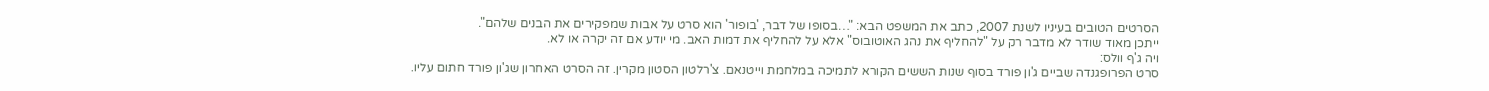הסרטים הטובים בעיניו לשנת 2007, כתב את המשפט הבא: "…בסופו של דבר, 'בופור' הוא סרט על אבות שמפקירים את הבנים שלהם".
ייתכן מאוד שודר לא מדבר רק על "להחליף את נהג האוטובוס" אלא על להחליף את דמות האב. מי יודע אם זה יקרה או לא.
ויה ג'ף וולס:
סרט הפרופגנדה שביים ג'ון פורד בסוף שנות הששים הקורא לתמיכה במלחמת וייטנאם. צ'רלטון הסטון מקרין. זה הסרט האחרון שג'ון פורד חתום עליו.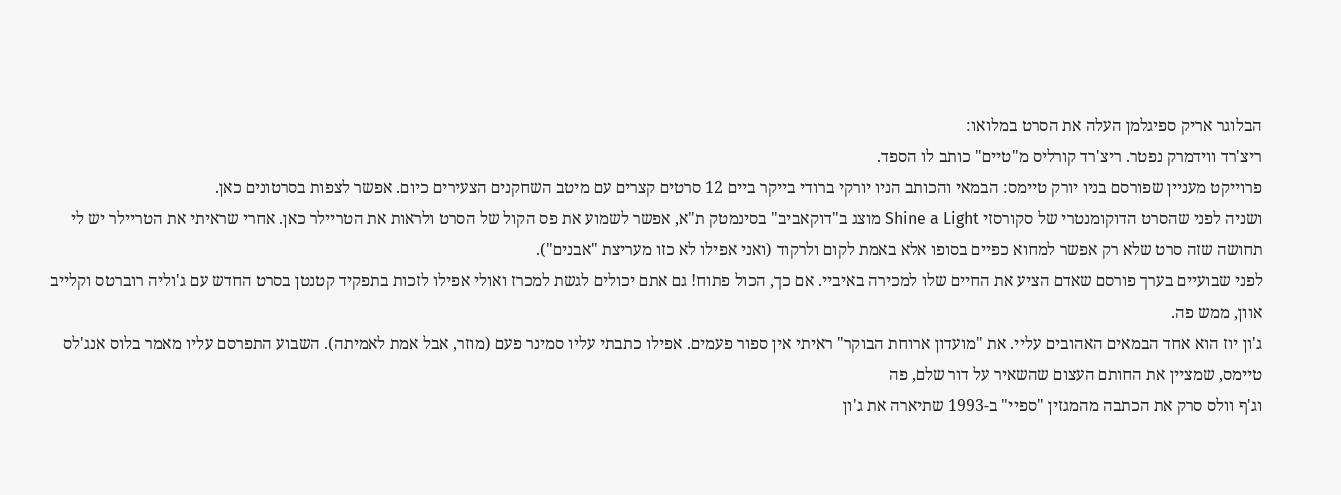הבלוגר אריק ספיגלמן העלה את הסרט במלואו:
ריצ'רד ווידמרק נפטר. ריצ'רד קורליס מ"טיים" כותב לו הספד.
פרוייקט מעניין שפורסם בניו יורק טיימס: הבמאי והכותב הניו יורקי ברודי בייקר ביים 12 סרטים קצרים עם מיטב השחקנים הצעירים כיום. אפשר לצפות בסרטונים כאן.
ושניה לפני שהסרט הדוקומנטרי של סקורסזי Shine a Light מוצג ב"דוקאביב" בסינמטק ת"א, אפשר לשמוע את פס הקול של הסרט ולראות את הטריילר כאן. אחרי שראיתי את הטריילר יש לי תחושה שזה סרט שלא רק אפשר למחוא כפיים בסופו אלא באמת לקום ולרקוד (ואני אפילו לא כזו מעריצת "אבנים").
לפני שבועיים בערך פורסם שאדם הציע את החיים שלו למכירה באיביי. אם כך, הכול פתוח! גם אתם יכולים לגשת למכרז ואולי אפילו לזכות בתפקיד קטנטן בסרט החדש עם ג'וליה רוברטס וקלייב אוון, ממש פה.
ג'ון יוז הוא אחד הבמאים האהובים עליי. את "מועדון ארוחת הבוקר" ראיתי אין ספור פעמים. אפילו כתבתי עליו סמינר פעם (מוזר, אבל אמת לאמיתה). השבוע התפרסם עליו מאמר בלוס אנג'לס טיימס, שמציין את החותם העצום שהשאיר על דור שלם, פה
וג'ף וולס סרק את הכתבה מהמגזין "ספיי" ב-1993 שתיארה את ג'ון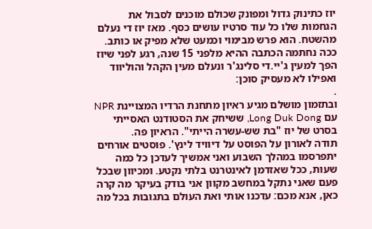יוז כתינוק גדול ומפונק שכולם מוכנים לסבול את הגחמות שלו כל עוד סרטיו עושים כסף. מאז יוז די נעלם מהשטח. הוא פרש מבימוי וכמעט שלא מפיק או כותב.
ככה נחתמה הכתבה ההיא מלפני 15 שנה, רגע לפני שיוז הפך למעין ג'יי.די סלינג'ר ונעלם מעין הקהל והוליווד ואפילו לא מעסיק סוכן:
.
ובתזמון מושלם מגיע ראיון מתחנת הרדיו המצויינת NPR עם Long Duk Dong, ששיחק את הסטודנט האסייתי בסרט של יוז "בת שש-עשרה הייתי". הראיון פה.
תודה לאורון על הפוסט על דיוויד לינץ'. פוסטים אורחים יתפרסמו במהלך השבוע ואני אמשיך לעדכן כל כמה שעות, ככל שאזדמן לאינטרנט בלתי נקטע. ומכיוון שבכל פעם שאני נתקל במחשב מקוון אני בודק בעיקר מה קרה כאן, אנא מכם: עדכנו אותי ואת העולם בתגובות בכל מה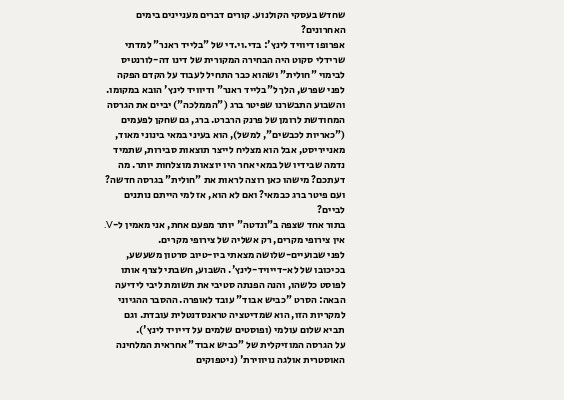שחדש בעסקי הקולנוע. קורים דברים מעניינים בימים האחרונים?
אפרופו דיוויד לינץ': בדי.וי.די של "בלייד ראנר" למדתי שרידלי סקוט היה הבחירה המקורית של דינו דה-לורנטיס לבימוי "חולית" ושהוא כבר התחיל לעבוד על הקדם הפקה לפני שפרש, הלך ל"בלייד ראנר" ודיוויד לינץ' הובא במקומו. והשבוע התבשרנו שפיטר ברג ("הממלכה") יביים את הגרסה המחודשת לרומן של פרנק הרברט. ברג, גם שחקן לפעמים ("כאריות לכבשים", למשל), הוא בעיני במאי בינוני מאוד, מאנייריסט, אבל הוא מצליח לייצר תוצאות סבירות, שתמיד נדמה שבידיו של במאי אחר היו יוצאות מוצלחות יותר. מה דעתכם? מישהו כאן רוצה לראות את "חולית" בגרסה חדשה? ועם פיטר ברג כבמאי? ואם לא הוא, אז למי הייתם נותנים לביים?
בתור אחד שצפה ב"ונדטה" יותר מפעם אחת, אני מאמין ל-V. אין צירופי מקרים, רק אשליה של צירופי מקרים.
לפני שבועיים-שלושה מצאתי ביו-טיוב סרטון משעשע, בכיכובו של לא-דייויד-לינץ'. השבוע, חשבתי לצרף אותו לפוסט כלשהו, והנה הפנתה סטיבי את תשומת ליבי לידיעה הבאה: הסרט "כביש אבוד" עובד לאופרה. ההסבר ההגיוני למקריות הזו, הוא שמדיטציה טראנסדנטלית עובדת. וגם תביא שלום עולמי (ופוסטים שלמים על דייויד לינץ').
על הגרסה המוזיקלית של "כביש אבוד" אחראית המלחינה האוסטרית אולגה נויווירת' (ניטפוקים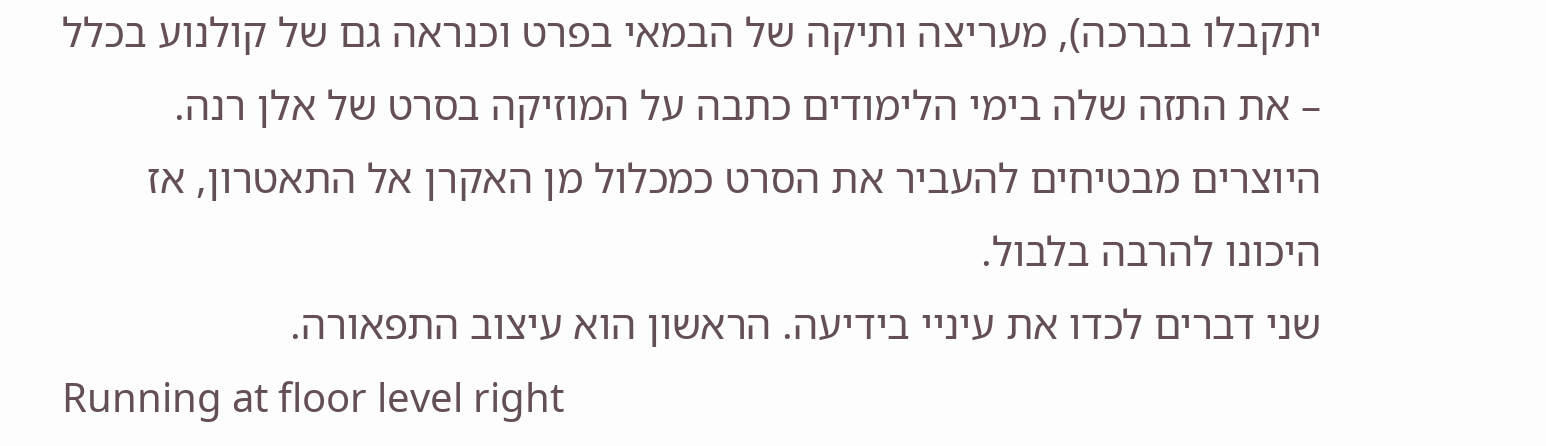יתקבלו בברכה), מעריצה ותיקה של הבמאי בפרט וכנראה גם של קולנוע בכלל – את התזה שלה בימי הלימודים כתבה על המוזיקה בסרט של אלן רנה. היוצרים מבטיחים להעביר את הסרט כמכלול מן האקרן אל התאטרון, אז היכונו להרבה בלבול.
שני דברים לכדו את עיניי בידיעה. הראשון הוא עיצוב התפאורה.
Running at floor level right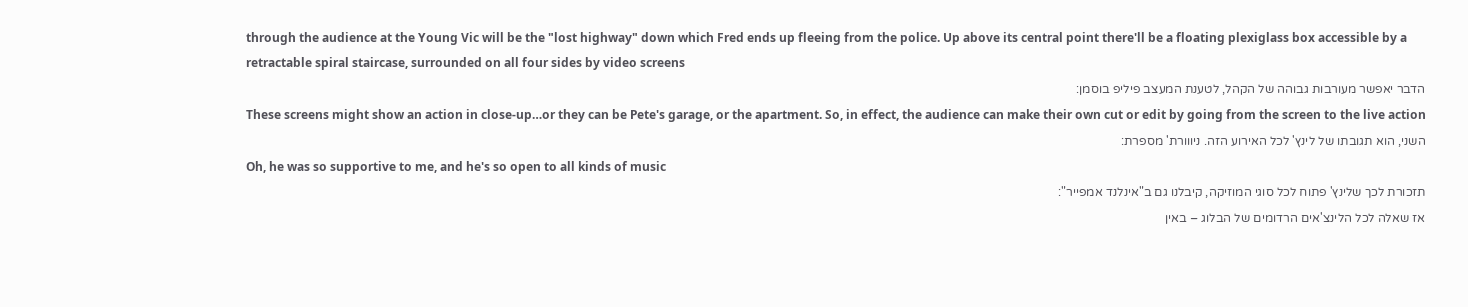through the audience at the Young Vic will be the "lost highway" down which Fred ends up fleeing from the police. Up above its central point there'll be a floating plexiglass box accessible by a retractable spiral staircase, surrounded on all four sides by video screens
הדבר יאפשר מעורבות גבוהה של הקהל, לטענת המעצב פיליפ בוסמן:
These screens might show an action in close-up…or they can be Pete's garage, or the apartment. So, in effect, the audience can make their own cut or edit by going from the screen to the live action
השני, הוא תגובתו של לינץ' לכל האירוע הזה. ניווורת' מספרת:
Oh, he was so supportive to me, and he's so open to all kinds of music
תזכורת לכך שלינץ' פתוח לכל סוגי המוזיקה, קיבלנו גם ב"אינלנד אמפייר":
אז שאלה לכל הלינצ'אים הרדומים של הבלוג – באין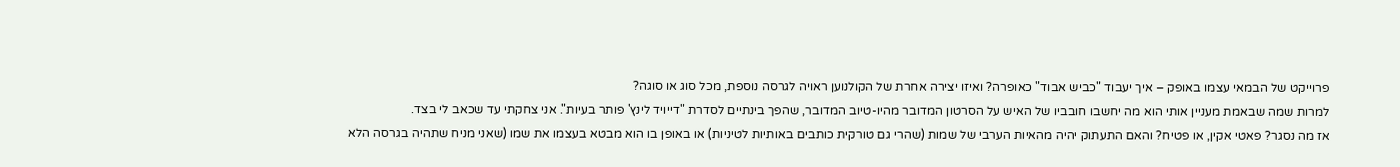פרוייקט של הבמאי עצמו באופק – איך יעבוד "כביש אבוד" כאופרה? ואיזו יצירה אחרת של הקולנוען ראויה לגרסה נוספת, מכל סוג או סוגה?
למרות שמה שבאמת מעניין אותי הוא מה יחשבו חובביו של האיש על הסרטון המדובר מהיו-טיוב המדובר, שהפך בינתיים לסדרת "דייויד לינץ' פותר בעיות". אני צחקתי עד שכאב לי בצד.
אז מה נסגר? פאטי אקין, או פטיח? והאם התעתוק יהיה מהאיות הערבי של שמות (שהרי גם טורקית כותבים באותיות לטיניות) או באופן בו הוא מבטא בעצמו את שמו (שאני מניח שתהיה בגרסה הלא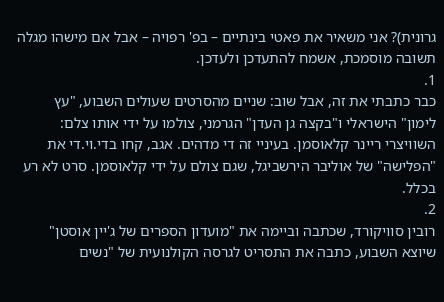גרונית)? אני משאיר את פאטי בינתיים – בפ' רפויה – אבל אם מישהו מגלה תשובה מוסמכת, אשמח להתעדכן ולעדכן.
1.
כבר כתבתי את זה, אבל שוב: שניים מהסרטים שעולים השבוע, "עץ לימון" הישראלי ו"בקצה גן העדן" הגרמני, צולמו על ידי אותו צלם: השוויצרי ריינר קלאוסמן. בעיניי זה די מדהים. אגב, קחו בדי.וי.די את "הפלישה" של אוליבר הירשביגל, שגם צולם על ידי קלאוסמן. סרט לא רע בכלל.
2.
רובין סוויקורד, שכתבה וביימה את "מועדון הספרים של ג'יין אוסטן" שיוצא השבוע, כתבה את התסריט לגרסה הקולנועית של "נשים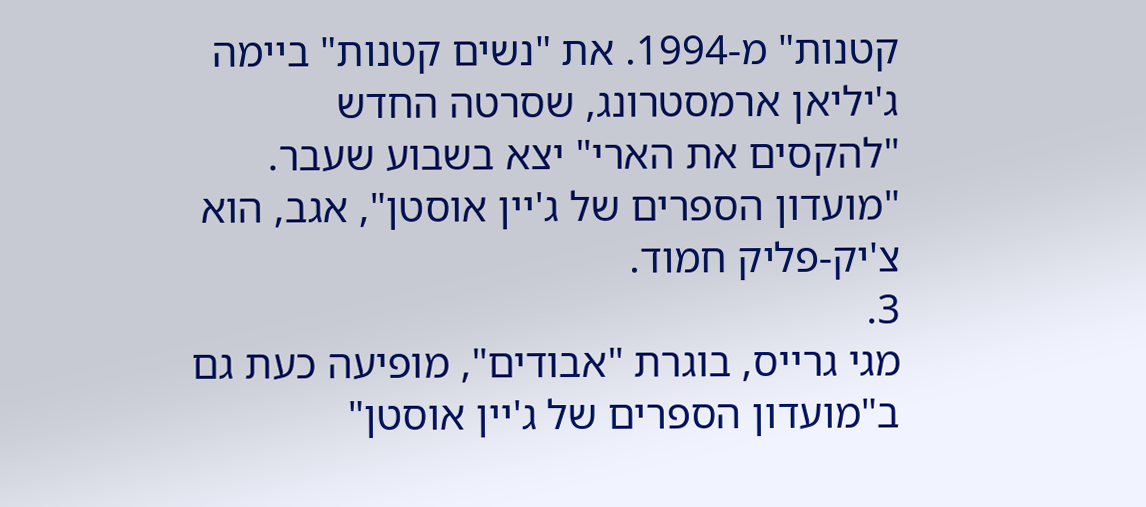קטנות" מ-1994. את "נשים קטנות" ביימה ג'יליאן ארמסטרונג, שסרטה החדש "להקסים את הארי" יצא בשבוע שעבר. "מועדון הספרים של ג'יין אוסטן", אגב, הוא צ'יק-פליק חמוד.
3.
מגי גרייס, בוגרת "אבודים", מופיעה כעת גם ב"מועדון הספרים של ג'יין אוסטן"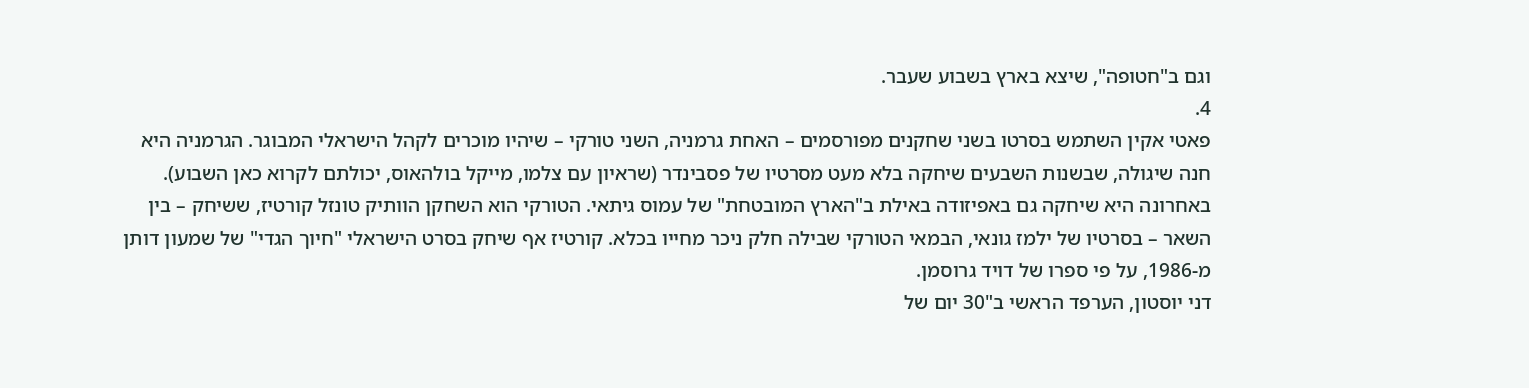וגם ב"חטופה", שיצא בארץ בשבוע שעבר.
4.
פאטי אקין השתמש בסרטו בשני שחקנים מפורסמים – האחת גרמניה, השני טורקי – שיהיו מוכרים לקהל הישראלי המבוגר. הגרמניה היא חנה שיגולה, שבשנות השבעים שיחקה בלא מעט מסרטיו של פסבינדר (שראיון עם צלמו, מייקל בולהאוס, יכולתם לקרוא כאן השבוע). באחרונה היא שיחקה גם באפיזודה באילת ב"הארץ המובטחת" של עמוס גיתאי. הטורקי הוא השחקן הוותיק טונזל קורטיז, ששיחק – בין השאר – בסרטיו של ילמז גונאי, הבמאי הטורקי שבילה חלק ניכר מחייו בכלא. קורטיז אף שיחק בסרט הישראלי "חיוך הגדי" של שמעון דותן מ-1986, על פי ספרו של דויד גרוסמן.
דני יוסטון, הערפד הראשי ב"30 יום של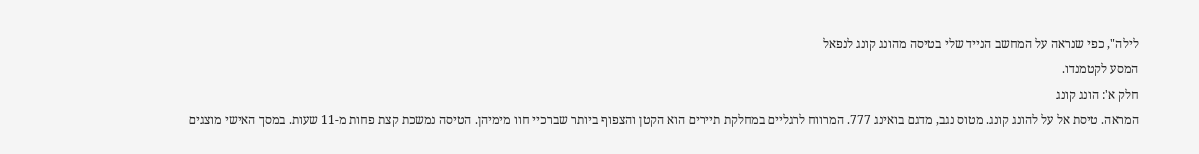לילה", כפי שנראה על המחשב הנייד שלי בטיסה מהונג קונג לנפאל
המסע לקטמנדו.
חלק א': הונג קונג
המראה. טיסת אל על להונג קונג. מטוס נגב, מדגם בואינג 777. המרווח לרגליים במחלקת תיירים הוא הקטן והצפוף ביותר שברכיי חוו מימיהן. הטיסה נמשכת קצת פחות מ-11 שעות. במסך האישי מוצגים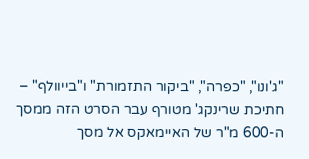"ג'ונו", "כפרה", "ביקור התזמורת" ו"בייוולף" – חתיכת שרינקג' מטורף עבר הסרט הזה ממסך ה-600 מ"ר של האיימאקס אל מסך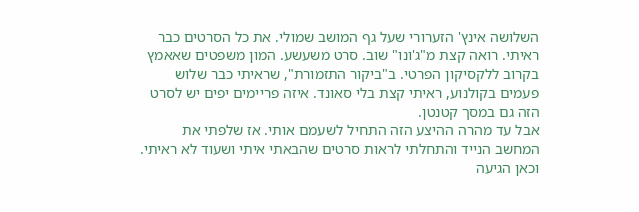השלושה אינץ' הזערורי שעל גף המושב שמולי. את כל הסרטים כבר ראיתי. רואה קצת מ"ג'ונו" שוב. סרט משעשע. המון משפטים שאאמץ בקרוב ללקסיקון הפרטי. ב"ביקור התזמורת", שראיתי כבר שלוש פעמים בקולנוע, ראיתי קצת בלי סאונד. איזה פריימים יפים יש לסרט הזה גם במסך קטנטן.
אבל עד מהרה ההיצע הזה התחיל לשעמם אותי. אז שלפתי את המחשב הנייד והתחלתי לראות סרטים שהבאתי איתי ושעוד לא ראיתי. וכאן הגיעה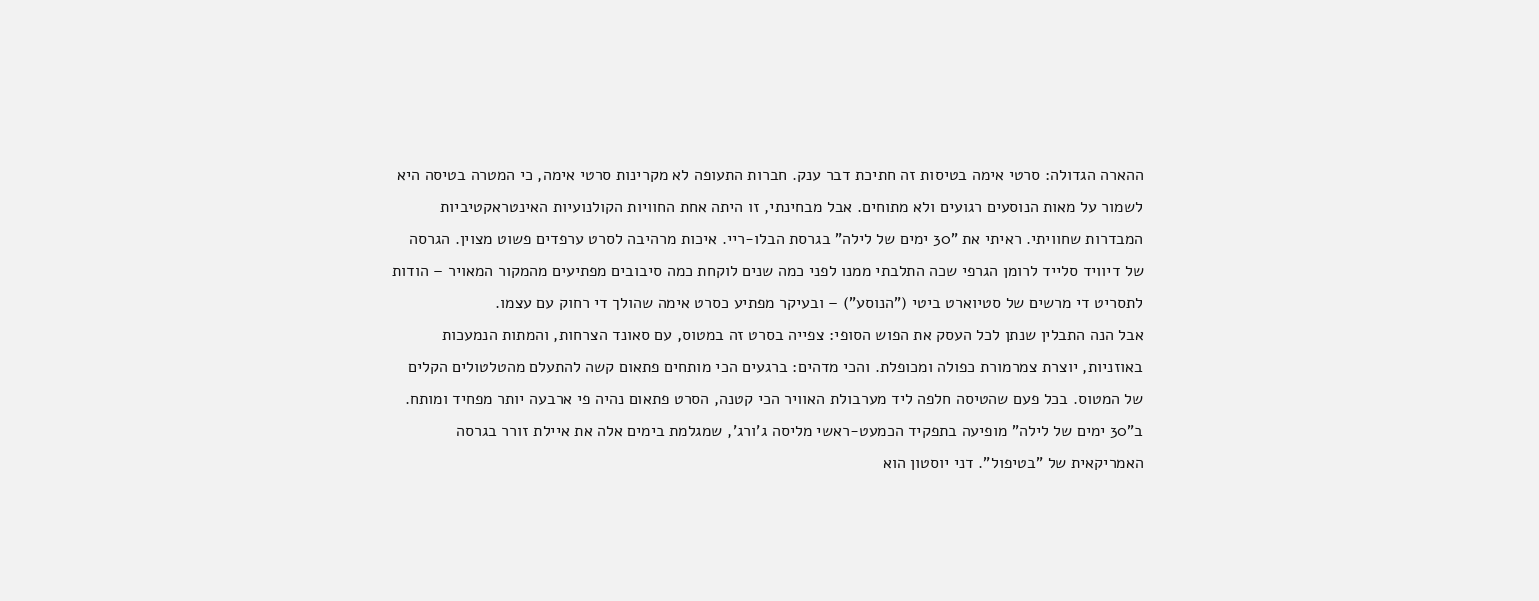ההארה הגדולה: סרטי אימה בטיסות זה חתיכת דבר ענק. חברות התעופה לא מקרינות סרטי אימה, כי המטרה בטיסה היא לשמור על מאות הנוסעים רגועים ולא מתוחים. אבל מבחינתי, זו היתה אחת החוויות הקולנועיות האינטראקטיביות המבדרות שחוויתי. ראיתי את "30 ימים של לילה" בגרסת הבלו-ריי. איכות מרהיבה לסרט ערפדים פשוט מצוין. הגרסה של דיוויד סלייד לרומן הגרפי שכה התלבתי ממנו לפני כמה שנים לוקחת כמה סיבובים מפתיעים מהמקור המאויר – הודות לתסריט די מרשים של סטיוארט ביטי ("הנוסע") – ובעיקר מפתיע כסרט אימה שהולך די רחוק עם עצמו.
אבל הנה התבלין שנתן לכל העסק את הפוש הסופי: צפייה בסרט זה במטוס, עם סאונד הצרחות, והמתות הנמעכות באוזניות, יוצרת צמרמורת כפולה ומכופלת. והכי מדהים: ברגעים הכי מותחים פתאום קשה להתעלם מהטלטולים הקלים של המטוס. בכל פעם שהטיסה חלפה ליד מערבולת האוויר הכי קטנה, הסרט פתאום נהיה פי ארבעה יותר מפחיד ומותח.
ב"30 ימים של לילה" מופיעה בתפקיד הכמעט-ראשי מליסה ג'ורג', שמגלמת בימים אלה את איילת זורר בגרסה האמריקאית של "בטיפול". דני יוסטון הוא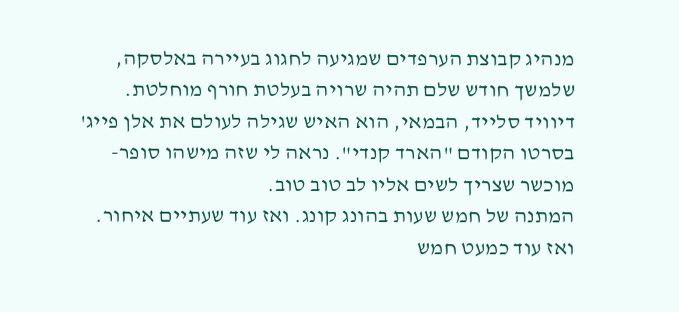מנהיג קבוצת הערפדים שמגיעה לחגוג בעיירה באלסקה, שלמשך חודש שלם תהיה שרויה בעלטת חורף מוחלטת. דיוויד סלייד, הבמאי, הוא האיש שגילה לעולם את אלן פייג' בסרטו הקודם "הארד קנדי". נראה לי שזה מישהו סופר-מוכשר שצריך לשים אליו לב טוב טוב.
המתנה של חמש שעות בהונג קונג. ואז עוד שעתיים איחור. ואז עוד כמעט חמש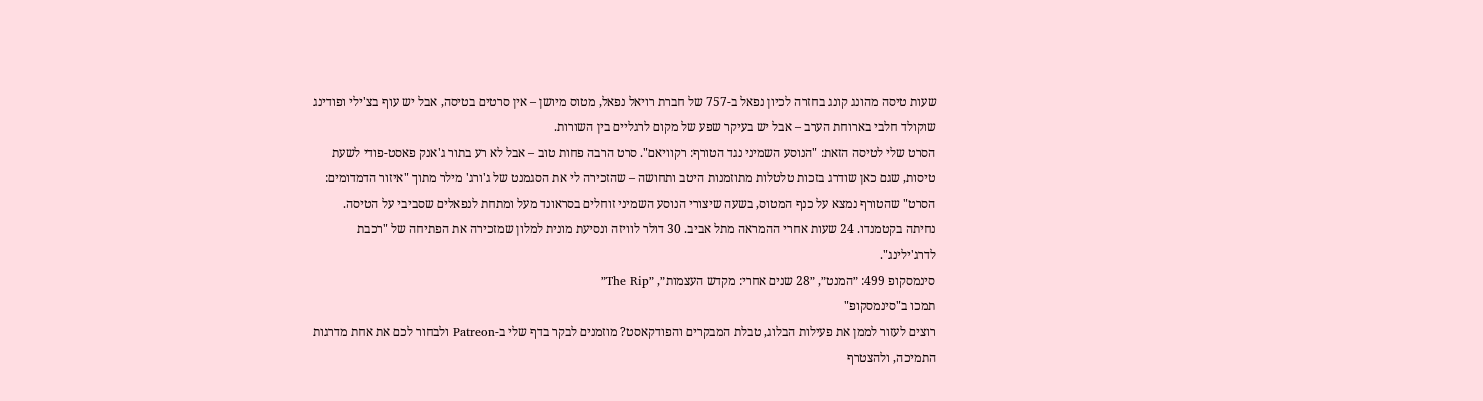שעות טיסה מהונג קונג בחזרה לכיון נפאל ב-757 של חברת רויאל נפאל, מטוס מיושן – אין סרטים בטיסה, אבל יש עוף בצ'ילי ופודינג שוקולד חלבי בארוחת הערב – אבל יש בעיקר שפע של מקום לרגליים בין השורות.
הסרט שלי לטיסה הזאת: "הנוסע השמיני נגד הטורף: רקוויאם". סרט הרבה פחות טוב – אבל לא רע בתור ג'אנק פאסט-פודי לשעת טיסות, שגם כאן שודרג בזכות טלטלות מתוזמנות היטב ותחושה – שהזכירה לי את הסגמנט של ג'ורג' מילר מתוך "איזור הדמדומים: הסרט" שהטורף נמצא על כנף המטוס, בשעה שיצורי הנוסע השמיני זוחלים בסראונד מעל ומתחת לנפאלים שסביבי על הטיסה.
נחיתה בקטמנדו. 24 שעות אחרי ההמראה מתל אביב. 30 דולר לוויזה ונסיעת מונית למלון שמזכירה את הפתיחה של "רכבת לדרג'ילינג".
סינמסקופ 499: ״המנט״, ״28 שנים אחרי: מקדש העצמות״, ״The Rip״
תמכו ב"סינמסקופ"
רוצים לעזור לממן את פעילות הבלוג, טבלת המבקרים והפודקאסט? מוזמנים לבקר בדף שלי ב-Patreon ולבחור לכם את אחת מדרגות התמיכה, ולהצטרף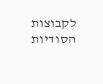לקבוצות הסודיות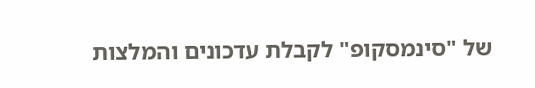של "סינמסקופ" לקבלת עדכונים והמלצות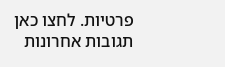פרטיות. לחצו כאן
תגובות אחרונות